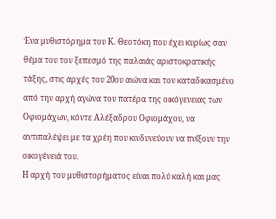Ένα μυθιστόρημα του Κ. Θεοτόκη που έχει κυρίως σαν θέμα του τον ξεπεσμό της παλαιάς αριστοκρατικής τάξης, στις αρχές του 20ου αιώνα και τον καταδικασμένο από την αρχή αγώνα του πατέρα της οικόγενειας των Οφιομάχων, κόντε Αλέξαδρου Οφιομάχου, να αντιπαλέψει με τα χρέη που κινδυνεύουν να πνίξουν την οικογένειά του.
Η αρχή του μυθιστορήματος είναι πολύ καλή και μας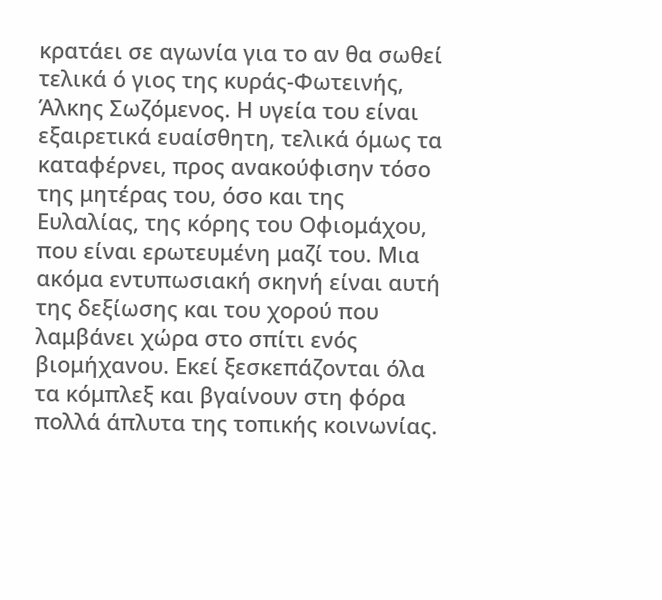κρατάει σε αγωνία για το αν θα σωθεί τελικά ό γιος της κυράς-Φωτεινής, Άλκης Σωζόμενος. Η υγεία του είναι εξαιρετικά ευαίσθητη, τελικά όμως τα καταφέρνει, προς ανακούφισην τόσο της μητέρας του, όσο και της Ευλαλίας, της κόρης του Οφιομάχου, που είναι ερωτευμένη μαζί του. Μια ακόμα εντυπωσιακή σκηνή είναι αυτή της δεξίωσης και του χορού που λαμβάνει χώρα στο σπίτι ενός βιομήχανου. Εκεί ξεσκεπάζονται όλα τα κόμπλεξ και βγαίνουν στη φόρα πολλά άπλυτα της τοπικής κοινωνίας.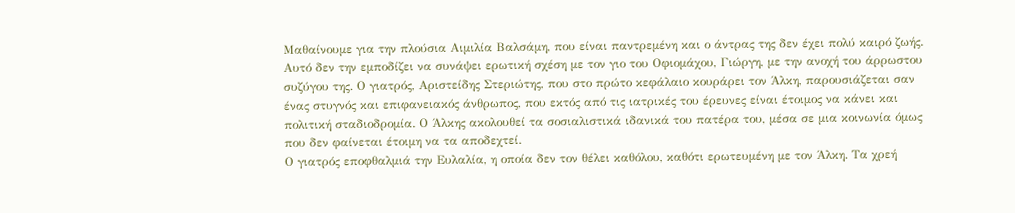Μαθαίνουμε για την πλούσια Αιμιλία Βαλσάμη, που είναι παντρεμένη και ο άντρας της δεν έχει πολύ καιρό ζωής. Αυτό δεν την εμποδίζει να συνάψει ερωτική σχέση με τον γιο του Οφιομάχου, Γιώργη, με την ανοχή του άρρωστου συζύγου της. Ο γιατρός, Αριστείδης Στεριώτης, που στο πρώτο κεφάλαιο κουράρει τον Άλκη, παρουσιάζεται σαν ένας στυγνός και επιφανειακός άνθρωπος, που εκτός από τις ιατρικές του έρευνες είναι έτοιμος να κάνει και πολιτική σταδιοδρομία. Ο Άλκης ακολουθεί τα σοσιαλιστικά ιδανικά του πατέρα του, μέσα σε μια κοινωνία όμως που δεν φαίνεται έτοιμη να τα αποδεχτεί.
Ο γιατρός εποφθαλμιά την Ευλαλία, η οποία δεν τον θέλει καθόλου, καθότι ερωτευμένη με τον Άλκη. Τα χρεή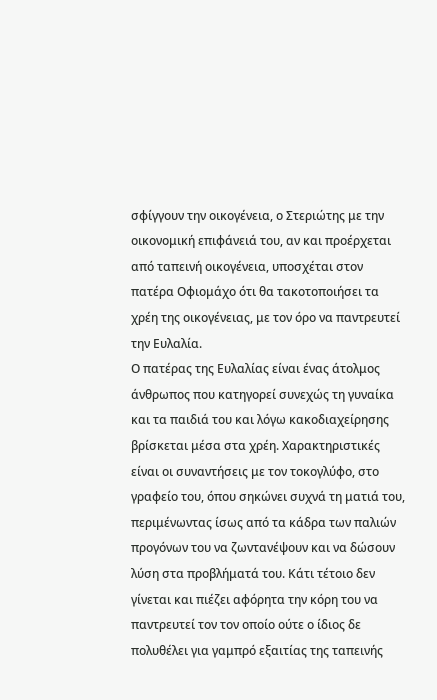σφίγγουν την οικογένεια, ο Στεριώτης με την οικονομική επιφάνειά του, αν και προέρχεται από ταπεινή οικογένεια, υποσχέται στον πατέρα Οφιομάχο ότι θα τακοτοποιήσει τα χρέη της οικογένειας, με τον όρο να παντρευτεί την Ευλαλία.
Ο πατέρας της Ευλαλίας είναι ένας άτολμος άνθρωπος που κατηγορεί συνεχώς τη γυναίκα και τα παιδιά του και λόγω κακοδιαχείρησης βρίσκεται μέσα στα χρέη. Χαρακτηριστικές είναι οι συναντήσεις με τον τοκογλύφο, στο γραφείο του, όπου σηκώνει συχνά τη ματιά του, περιμένωντας ίσως από τα κάδρα των παλιών προγόνων του να ζωντανέψουν και να δώσουν λύση στα προβλήματά του. Κάτι τέτοιο δεν γίνεται και πιέζει αφόρητα την κόρη του να παντρευτεί τον τον οποίο ούτε ο ίδιος δε πολυθέλει για γαμπρό εξαιτίας της ταπεινής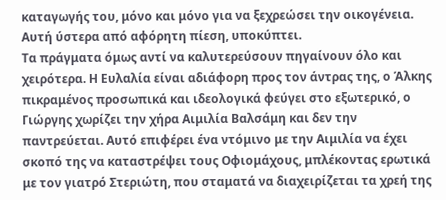καταγωγής του, μόνο και μόνο για να ξεχρεώσει την οικογένεια. Αυτή ύστερα από αφόρητη πίεση, υποκύπτει.
Τα πράγματα όμως αντί να καλυτερεύσουν πηγαίνουν όλο και χειρότερα. Η Ευλαλία είναι αδιάφορη προς τον άντρας της, ο Άλκης πικραμένος προσωπικά και ιδεολογικά φεύγει στο εξωτερικό, ο Γιώργης χωρίζει την χήρα Αιμιλία Βαλσάμη και δεν την παντρεύεται. Αυτό επιφέρει ένα ντόμινο με την Αιμιλία να έχει σκοπό της να καταστρέψει τους Οφιομάχους, μπλέκοντας ερωτικά με τον γιατρό Στεριώτη, που σταματά να διαχειρίζεται τα χρεή της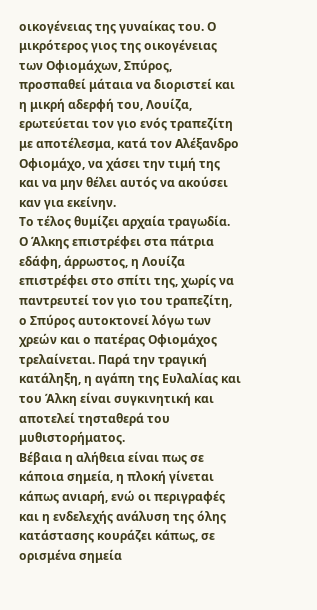οικογένειας της γυναίκας του. Ο μικρότερος γιος της οικογένειας των Οφιομάχων, Σπύρος, προσπαθεί μάταια να διοριστεί και η μικρή αδερφή του, Λουίζα, ερωτεύεται τον γιο ενός τραπεζίτη με αποτέλεσμα, κατά τον Αλέξανδρο Οφιομάχο, να χάσει την τιμή της και να μην θέλει αυτός να ακούσει καν για εκείνην.
Το τέλος θυμίζει αρχαία τραγωδία. Ο Άλκης επιστρέφει στα πάτρια εδάφη, άρρωστος, η Λουίζα επιστρέφει στο σπίτι της, χωρίς να παντρευτεί τον γιο του τραπεζίτη, ο Σπύρος αυτοκτονεί λόγω των χρεών και ο πατέρας Οφιομάχος τρελαίνεται. Παρά την τραγική κατάληξη, η αγάπη της Ευλαλίας και του Άλκη είναι συγκινητική και αποτελεί τησταθερά του μυθιστορήματος.
Βέβαια η αλήθεια είναι πως σε κάποια σημεία, η πλοκή γίνεται κάπως ανιαρή, ενώ οι περιγραφές και η ενδελεχής ανάλυση της όλης κατάστασης κουράζει κάπως, σε ορισμένα σημεία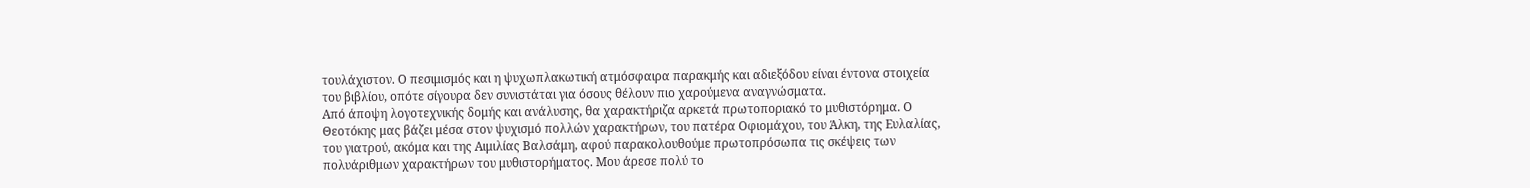τουλάχιστον. Ο πεσιμισμός και η ψυχωπλακωτική ατμόσφαιρα παρακμής και αδιεξόδου είναι έντονα στοιχεία του βιβλίου, οπότε σίγουρα δεν συνιστάται για όσους θέλουν πιο χαρούμενα αναγνώσματα.
Από άποψη λογοτεχνικής δομής και ανάλυσης, θα χαρακτήριζα αρκετά πρωτοποριακό το μυθιστόρημα. Ο Θεοτόκης μας βάζει μέσα στον ψυχισμό πολλών χαρακτήρων, του πατέρα Οφιομάχου, του Άλκη, της Ευλαλίας, του γιατρού, ακόμα και της Αιμιλίας Βαλσάμη, αφού παρακολουθούμε πρωτοπρόσωπα τις σκέψεις των πολυάριθμων χαρακτήρων του μυθιστορήματος. Μου άρεσε πολύ το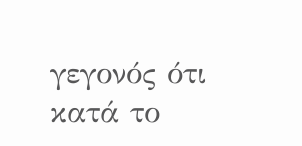γεγονός ότι κατά το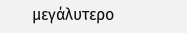μεγάλυτερο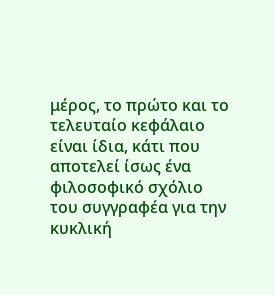μέρος, το πρώτο και το τελευταίο κεφάλαιο είναι ίδια, κάτι που αποτελεί ίσως ένα φιλοσοφικό σχόλιο του συγγραφέα για την κυκλική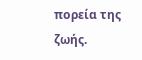πορεία της ζωής.